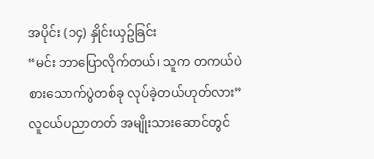အပိုင်း (၁၄) နှိုင်းယှဥ်ခြင်း
“မင်း ဘာပြောလိုက်တယ်၊ သူက တကယ်ပဲ စားသောက်ပွဲတစ်ခု လုပ်ခဲ့တယ်ဟုတ်လား”
လူငယ်ပညာတတ် အမျိုးသားဆောင်တွင်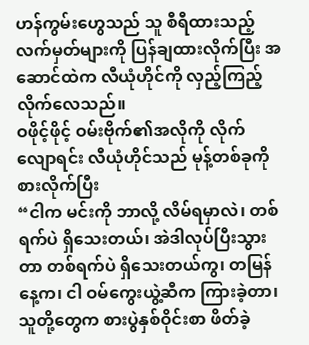ဟန်ကွမ်းဟွေသည် သူ စီရီထားသည့် လက်မှတ်များကို ပြန်ချထားလိုက်ပြီး အဆောင်ထဲက လီယုံဟိုင်ကို လှည့်ကြည့်လိုက်လေသည်။
ဝဖိုင့်ဖိုင့် ဝမ်းဗိုက်၏အလိုကို လိုက်လျောရင်း လီယုံဟိုင်သည် မုန့်တစ်ခုကို စားလိုက်ပြီး
“ငါက မင်းကို ဘာလို့ လိမ်ရမှာလဲ၊ တစ်ရက်ပဲ ရှိသေးတယ်၊ အဲဒါလုပ်ပြီးသွားတာ တစ်ရက်ပဲ ရှိသေးတယ်ကွ၊ တမြန်နေ့က၊ ငါ ဝမ်ကွေးယွဲ့ဆီက ကြားခဲ့တာ၊ သူတို့တွေက စားပွဲနှစ်ဝိုင်းစာ ဖိတ်ခဲ့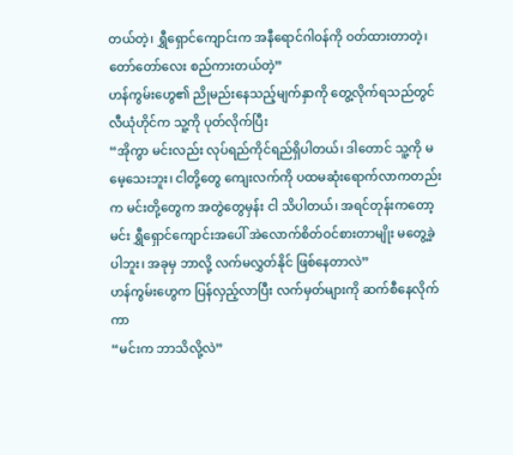တယ်တဲ့၊ ရွှီရှောင်ကျောင်းက အနီရောင်ဂါဝန်ကို ဝတ်ထားတာတဲ့၊ တော်တော်လေး စည်ကားတယ်တဲ့”
ဟန်ကွမ်းဟွေ၏ ညိုမည်းနေသည့်မျက်နှာကို တွေ့လိုက်ရသည်တွင် လီယုံဟိုင်က သူ့ကို ပုတ်လိုက်ပြီး
“အိုကွာ မင်းလည်း လုပ်ရည်ကိုင်ရည်ရှိပါတယ်၊ ဒါတောင် သူ့ကို မမေ့သေးဘူး၊ ငါတို့တွေ ကျေးလက်ကို ပထမဆုံးရောက်လာကတည်းက မင်းတို့တွေက အတွဲတွေမှန်း ငါ သိပါတယ်၊ အရင်တုန်းကတော့ မင်း ရွှီရှောင်ကျောင်းအပေါ် အဲလောက်စိတ်ဝင်စားတာမျိုး မတွေ့ခဲ့ပါဘူး၊ အခုမှ ဘာလို့ လက်မလွှတ်နိုင် ဖြစ်နေတာလဲ”
ဟန်ကွမ်းဟွေက ပြန်လှည့်လာပြီး လက်မှတ်များကို ဆက်စီနေလိုက်ကာ
“မင်းက ဘာသိလို့လဲ”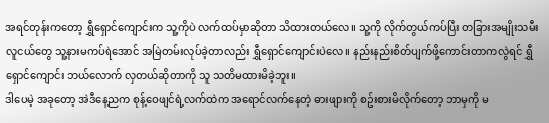အရင်တုန်းကတော့ ရွှီရှောင်ကျောင်းက သူ့ကိုပဲ လက်ထပ်မှာဆိုတာ သိထားတယ်လေ။ သူ့ကို လိုက်တွယ်ကပ်ပြီး တခြားအမျိုးသမီးလူငယ်တွေ သူ့နားမကပ်ရဲအောင် အမြဲတမ်းလုပ်ခဲ့တာလည်း ရွှီရှောင်ကျောင်းပဲလေ။ နည်းနည်းစိတ်ပျက်ဖို့ကောင်းတာကလွဲရင် ရွှီရှောင်ကျောင်း ဘယ်လောက် လှတယ်ဆိုတာကို သူ သတိမထားမိခဲ့ဘူး။
ဒါပေမဲ့ အခုတော့ အဲဒီနေ့ညက စုန့်ဝေဖျင်ရဲ့လက်ထဲက အရောင်လက်နေတဲ့ ဓားဖျားကို စဥ်းစားမိလိုက်တော့ ဘာမှကို မ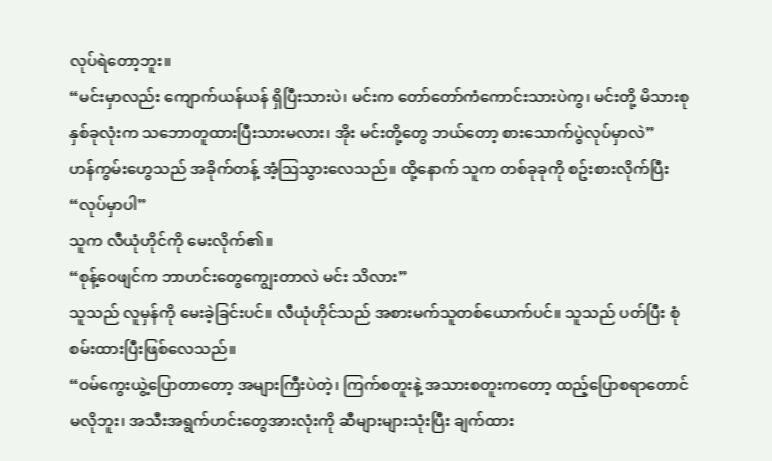လုပ်ရဲတော့ဘူး။
“မင်းမှာလည်း ကျောက်ယန်ယန် ရှိပြီးသားပဲ၊ မင်းက တော်တော်ကံကောင်းသားပဲကွ၊ မင်းတို့ မိသားစုနှစ်ခုလုံးက သဘောတူထားပြီးသားမလား၊ အိုး မင်းတို့တွေ ဘယ်တော့ စားသောက်ပွဲလုပ်မှာလဲ”
ဟန်ကွမ်းဟွေသည် အခိုက်တန့် အံ့ဩသွားလေသည်။ ထို့နောက် သူက တစ်ခုခုကို စဥ်းစားလိုက်ပြီး
“လုပ်မှာပါ”
သူက လီယုံဟိုင်ကို မေးလိုက်၏။
“စုန့်ဝေဖျင်က ဘာဟင်းတွေကျွေးတာလဲ မင်း သိလား”
သူသည် လူမှန်ကို မေးခဲ့ခြင်းပင်။ လီယုံဟိုင်သည် အစားမက်သူတစ်ယောက်ပင်။ သူသည် ပတ်ပြီး စုံစမ်းထားပြီးဖြစ်လေသည်။
“ဝမ်ကွေးယွဲ့ပြောတာတော့ အများကြီးပဲတဲ့၊ ကြက်စတူးနဲ့ အသားစတူးကတော့ ထည့်ပြောစရာတောင် မလိုဘူး၊ အသီးအရွက်ဟင်းတွေအားလုံးကို ဆီများများသုံးပြီး ချက်ထား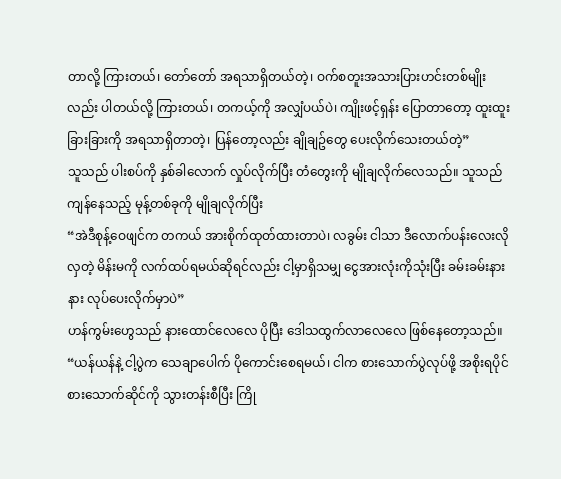တာလို့ ကြားတယ်၊ တော်တော် အရသာရှိတယ်တဲ့၊ ဝက်စတူးအသားပြားဟင်းတစ်မျိုးလည်း ပါတယ်လို့ ကြားတယ်၊ တကယ့်ကို အလျှံပယ်ပဲ၊ ကျိုးဖင့်ရှန်း ပြောတာတော့ ထူးထူးခြားခြားကို အရသာရှိတာတဲ့၊ ပြန်တော့လည်း ချိုချဥ်တွေ ပေးလိုက်သေးတယ်တဲ့”
သူသည် ပါးစပ်ကို နှစ်ခါလောက် လှုပ်လိုက်ပြီး တံတွေးကို မျိုချလိုက်လေသည်။ သူသည် ကျန်နေသည့် မုန့်တစ်ခုကို မျိုချလိုက်ပြီး
“အဲဒီစုန့်ဝေဖျင်က တကယ် အားစိုက်ထုတ်ထားတာပဲ၊ လခွမ်း ငါသာ ဒီလောက်ပန်းလေးလိုလှတဲ့ မိန်းမကို လက်ထပ်ရမယ်ဆိုရင်လည်း ငါ့မှာရှိသမျှ ငွေအားလုံးကိုသုံးပြီး ခမ်းခမ်းနားနား လုပ်ပေးလိုက်မှာပဲ”
ဟန်ကွမ်းဟွေသည် နားထောင်လေလေ ပိုပြီး ဒေါသထွက်လာလေလေ ဖြစ်နေတော့သည်။
“ယန်ယန်နဲ့ ငါ့ပွဲက သေချာပေါက် ပိုကောင်းစေရမယ်၊ ငါက စားသောက်ပွဲလုပ်ဖို့ အစိုးရပိုင်စားသောက်ဆိုင်ကို သွားတန်းစီပြီး ကြို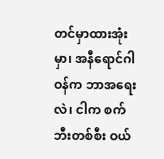တင်မှာထားအုံးမှာ၊ အနီရောင်ဂါဝန်က ဘာအရေးလဲ၊ ငါက စက်ဘီးတစ်စီး ဝယ်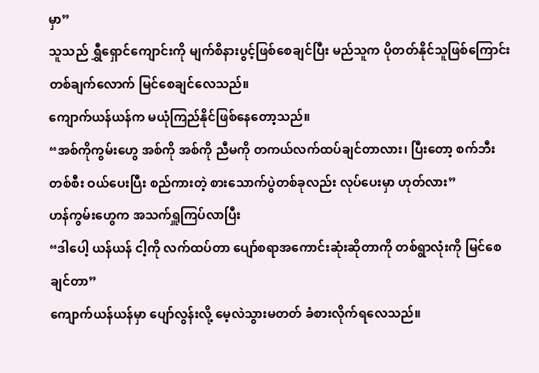မှာ”
သူသည် ရွှီရှောင်ကျောင်းကို မျက်စိနားပွင့်ဖြစ်စေချင်ပြီး မည်သူက ပိုတတ်နိုင်သူဖြစ်ကြောင်း တစ်ချက်လောက် မြင်စေချင်လေသည်။
ကျောက်ယန်ယန်က မယုံကြည်နိုင်ဖြစ်နေတော့သည်။
“အစ်ကိုကွမ်းဟွေ အစ်ကို အစ်ကို ညီမကို တကယ်လက်ထပ်ချင်တာလား၊ ပြီးတော့ စက်ဘီးတစ်စီး ဝယ်ပေးပြီး စည်ကားတဲ့ စားသောက်ပွဲတစ်ခုလည်း လုပ်ပေးမှာ ဟုတ်လား”
ဟန်ကွမ်းဟွေက အသက်ရှူကြပ်လာပြီး
“ဒါပေါ့ ယန်ယန် ငါ့ကို လက်ထပ်တာ ပျော်စရာအကောင်းဆုံးဆိုတာကို တစ်ရွာလုံးကို မြင်စေချင်တာ”
ကျောက်ယန်ယန်မှာ ပျော်လွန်းလို့ မေ့လဲသွားမတတ် ခံစားလိုက်ရလေသည်။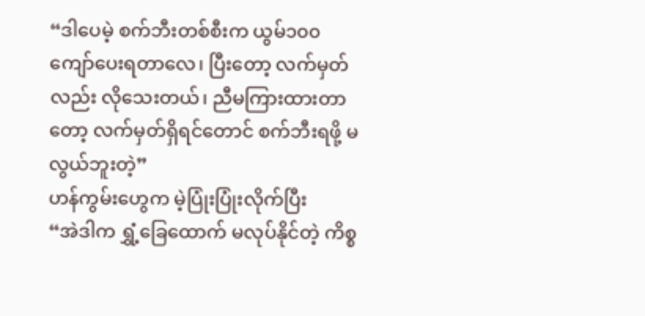“ဒါပေမဲ့ စက်ဘီးတစ်စီးက ယွမ်၁၀၀ကျော်ပေးရတာလေ၊ ပြီးတော့ လက်မှတ်လည်း လိုသေးတယ်၊ ညီမကြားထားတာတော့ လက်မှတ်ရှိရင်တောင် စက်ဘီးရဖို့ မလွယ်ဘူးတဲ့”
ဟန်ကွမ်းဟွေက မဲ့ပြုံးပြုံးလိုက်ပြီး
“အဲဒါက ရွှံ့ခြေထောက် မလုပ်နိုင်တဲ့ ကိစ္စ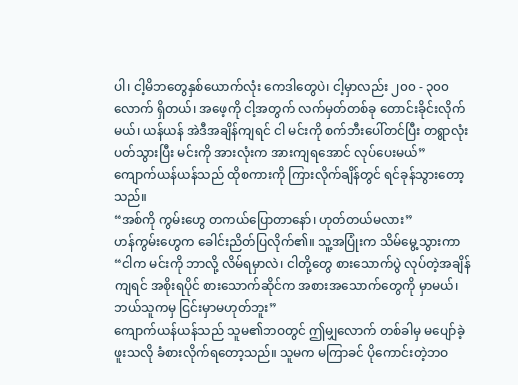ပါ၊ ငါ့မိဘတွေနှစ်ယောက်လုံး ကေဒါတွေပဲ၊ ငါ့မှာလည်း ၂၀၀ - ၃၀၀လောက် ရှိတယ်၊ အဖေ့ကို ငါ့အတွက် လက်မှတ်တစ်ခု တောင်းခိုင်းလိုက်မယ်၊ ယန်ယန် အဲဒီအချိန်ကျရင် ငါ မင်းကို စက်ဘီးပေါ်တင်ပြီး တရွာလုံး ပတ်သွားပြီး မင်းကို အားလုံးက အားကျရအောင် လုပ်ပေးမယ်”
ကျောက်ယန်ယန်သည် ထိုစကားကို ကြားလိုက်ချိန်တွင် ရင်ခုန်သွားတော့သည်။
“အစ်ကို ကွမ်းဟွေ တကယ်ပြောတာနော်၊ ဟုတ်တယ်မလား”
ဟန်ကွမ်းဟွေက ခေါင်းညိတ်ပြလိုက်၏။ သူ့အပြုံးက သိမ်မွေ့သွားကာ
“ငါက မင်းကို ဘာလို့ လိမ်ရမှာလဲ၊ ငါတို့တွေ စားသောက်ပွဲ လုပ်တဲ့အချိန်ကျရင် အစိုးရပိုင် စားသောက်ဆိုင်က အစားအသောက်တွေကို မှာမယ်၊ ဘယ်သူကမှ ငြင်းမှာမဟုတ်ဘူး”
ကျောက်ယန်ယန်သည် သူမ၏ဘဝတွင် ဤမျှလောက် တစ်ခါမှ မပျော်ခဲ့ဖူးသလို ခံစားလိုက်ရတော့သည်။ သူမက မကြာခင် ပိုကောင်းတဲ့ဘဝ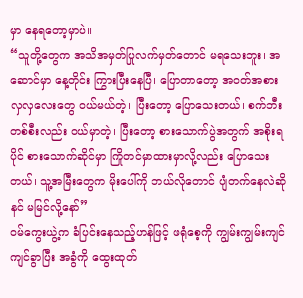မှာ နေရတော့မှာပဲ။
“သူတို့တွေက အသိအမှတ်ပြုလက်မှတ်တောင် မရသေးဘူး၊ အဆောင်မှာ နေ့တိုင်း ကြွားပြီးနေပြီ၊ ပြောတာတော့ အဝတ်အစားလှလှလေးတွေ ဝယ်မယ်တဲ့၊ ပြီးတော့ ပြောသေးတယ်၊ စက်ဘီးတစ်စီးလည်း ဝယ်မှာတဲ့၊ ပြီးတော့ စားသောက်ပွဲအတွက် အစိုးရပိုင် စားသောက်ဆိုင်မှာ ကြိုတင်မှာထားမှာလို့လည်း ပြောသေးတယ်၊ သူ့အမြီးတွေက မိုးပေါ်ကို ဘယ်လိုတောင် ပျံတက်နေလဲဆို နင် မမြင်လို့နော်”
ဝမ်ကွေးယွဲ့က ခံပြင်းနေသည့်ဟန်ဖြင့် ဖရုံစေ့ကို ကျွမ်းကျွမ်းကျင်ကျင်ခွာပြီး အခွံကို ထွေးထုတ်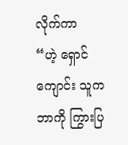လိုက်ကာ
“ဟဲ့ ရှောင်ကျောင်း သူက ဘာကို ကြွားပြ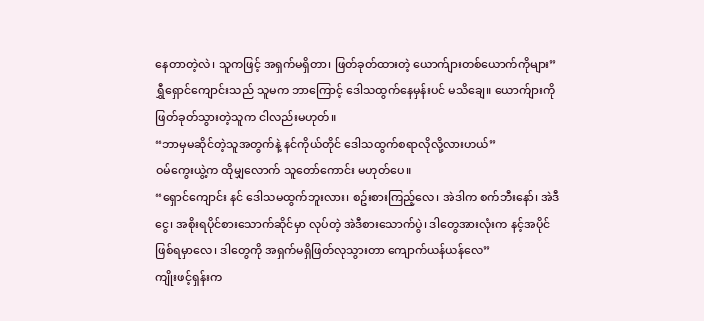နေတာတဲ့လဲ၊ သူကဖြင့် အရှက်မရှိတာ၊ ဖြတ်ခုတ်ထားတဲ့ ယောက်ျားတစ်ယောက်ကိုများ”
ရွှီရှောင်ကျောင်းသည် သူမက ဘာကြောင့် ဒေါသထွက်နေမှန်းပင် မသိချေ။ ယောက်ျားကို ဖြတ်ခုတ်သွားတဲ့သူက ငါလည်းမဟုတ်။
“ဘာမှမဆိုင်တဲ့သူအတွက်နဲ့ နင်ကိုယ်တိုင် ဒေါသထွက်စရာလိုလို့လားဟယ်”
ဝမ်ကွေးယွဲ့က ထိုမျှလောက် သူတော်ကောင်း မဟုတ်ပေ။
“ရှောင်ကျောင်း နင် ဒေါသမထွက်ဘူးလား၊ စဥ်းစားကြည့်လေ၊ အဲဒါက စက်ဘီးနော်၊ အဲဒီငွေ၊ အစိုးရပိုင်စားသောက်ဆိုင်မှာ လုပ်တဲ့ အဲဒီစားသောက်ပွဲ၊ ဒါတွေအားလုံးက နင့်အပိုင်ဖြစ်ရမှာလေ၊ ဒါတွေကို အရှက်မရှိဖြတ်လုသွားတာ ကျောက်ယန်ယန်လေ”
ကျိုးဖင့်ရှန်းက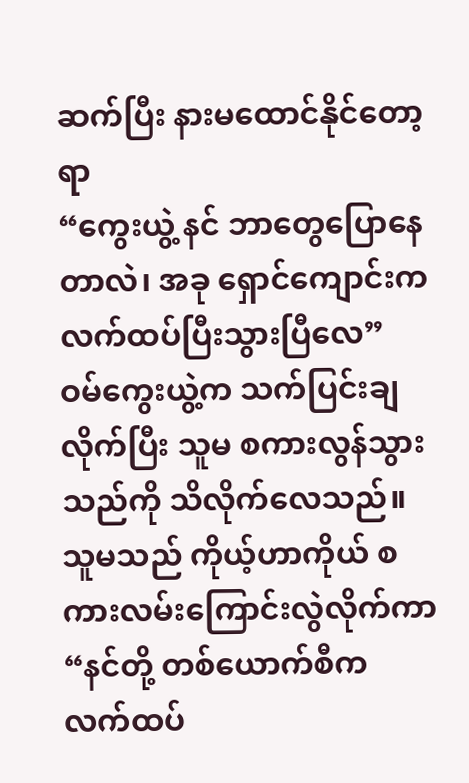ဆက်ပြီး နားမထောင်နိုင်တော့ရာ
“ကွေးယွဲ့ နင် ဘာတွေပြောနေတာလဲ၊ အခု ရှောင်ကျောင်းက လက်ထပ်ပြီးသွားပြီလေ”
ဝမ်ကွေးယွဲ့က သက်ပြင်းချလိုက်ပြီး သူမ စကားလွန်သွားသည်ကို သိလိုက်လေသည်။ သူမသည် ကိုယ့်ဟာကိုယ် စကားလမ်းကြောင်းလွဲလိုက်ကာ
“နင်တို့ တစ်ယောက်စီက လက်ထပ်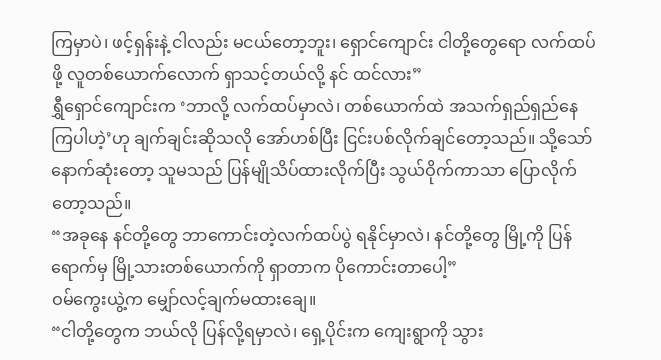ကြမှာပဲ၊ ဖင့်ရှန်းနဲ့ ငါလည်း မငယ်တော့ဘူး၊ ရှောင်ကျောင်း ငါတို့တွေရော လက်ထပ်ဖို့ လူတစ်ယောက်လောက် ရှာသင့်တယ်လို့ နင် ထင်လား”
ရွှီရှောင်ကျောင်းက ‘ဘာလို့ လက်ထပ်မှာလဲ၊ တစ်ယောက်ထဲ အသက်ရှည်ရှည်နေကြပါဟဲ့’ဟု ချက်ချင်းဆိုသလို အော်ဟစ်ပြီး ငြင်းပစ်လိုက်ချင်တော့သည်။ သို့သော် နောက်ဆုံးတော့ သူမသည် ပြန်မျိုသိပ်ထားလိုက်ပြီး သွယ်ဝိုက်ကာသာ ပြောလိုက်တော့သည်။
“အခုနေ နင်တို့တွေ ဘာကောင်းတဲ့လက်ထပ်ပွဲ ရနိုင်မှာလဲ၊ နင်တို့တွေ မြို့ကို ပြန်ရောက်မှ မြို့သားတစ်ယောက်ကို ရှာတာက ပိုကောင်းတာပေါ့”
ဝမ်ကွေးယွဲ့က မျှော်လင့်ချက်မထားချေ။
“ငါတို့တွေက ဘယ်လို ပြန်လို့ရမှာလဲ၊ ရှေ့ပိုင်းက ကျေးရွာကို သွား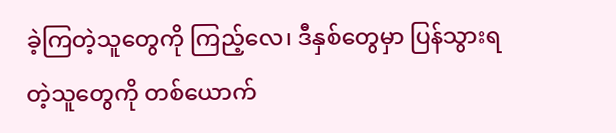ခဲ့ကြတဲ့သူတွေကို ကြည့်လေ၊ ဒီနှစ်တွေမှာ ပြန်သွားရတဲ့သူတွေကို တစ်ယောက်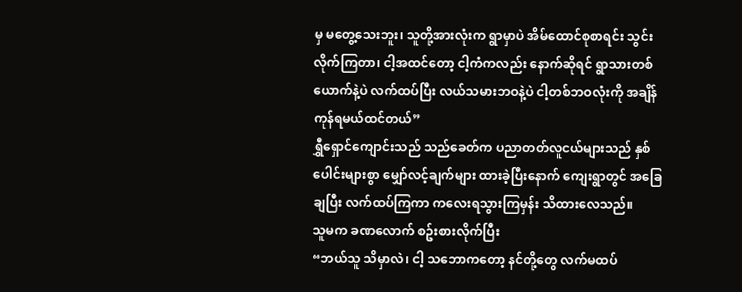မှ မတွေ့သေးဘူး၊ သူတို့အားလုံးက ရွာမှာပဲ အိမ်ထောင်စုစာရင်း သွင်းလိုက်ကြတာ၊ ငါ့အထင်တော့ ငါ့ကံကလည်း နောက်ဆိုရင် ရွာသားတစ်ယောက်နဲ့ပဲ လက်ထပ်ပြီး လယ်သမားဘဝနဲ့ပဲ ငါ့တစ်ဘဝလုံးကို အချိန်ကုန်ရမယ်ထင်တယ်”
ရွှီရှောင်ကျောင်းသည် သည်ခေတ်က ပညာတတ်လူငယ်များသည် နှစ်ပေါင်းများစွာ မျှော်လင့်ချက်များ ထားခဲ့ပြီးနောက် ကျေးရွာတွင် အခြေချပြီး လက်ထပ်ကြကာ ကလေးရသွားကြမှန်း သိထားလေသည်။
သူမက ခဏလောက် စဥ်းစားလိုက်ပြီး
“ဘယ်သူ သိမှာလဲ၊ ငါ့ သဘောကတော့ နင်တို့တွေ လက်မထပ်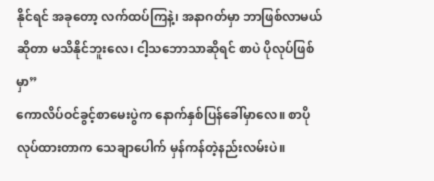နိုင်ရင် အခုတော့ လက်ထပ်ကြနဲ့၊ အနာဂတ်မှာ ဘာဖြစ်လာမယ်ဆိုတာ မသိနိုင်ဘူးလေ၊ ငါ့သဘောသာဆိုရင် စာပဲ ပိုလုပ်ဖြစ်မှာ”
ကောလိပ်ဝင်ခွင့်စာမေးပွဲက နောက်နှစ်ပြန်ခေါ်မှာလေ။ စာပိုလုပ်ထားတာက သေချာပေါက် မှန်ကန်တဲ့နည်းလမ်းပဲ။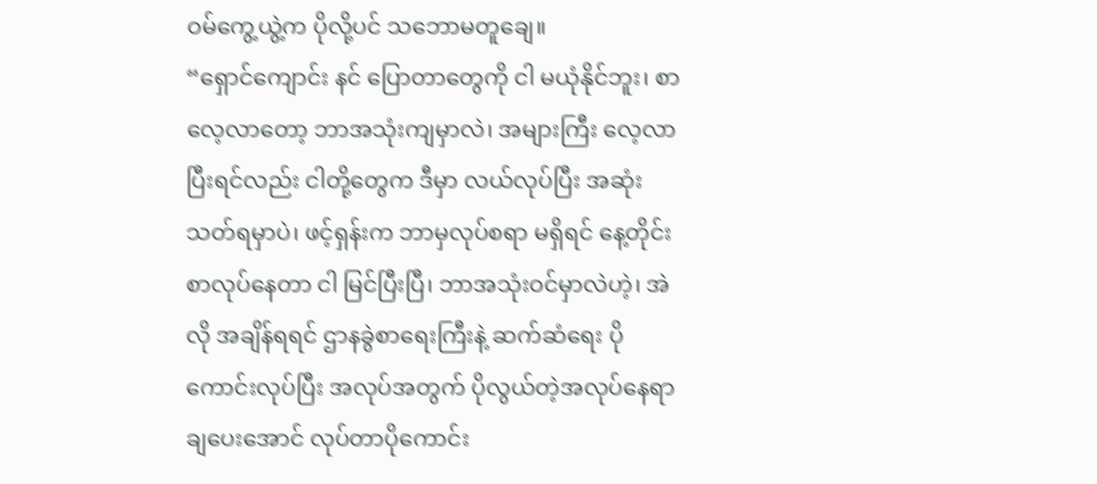ဝမ်ကွေ့ယွဲ့က ပိုလို့ပင် သဘောမတူချေ။
“ရှောင်ကျောင်း နင် ပြောတာတွေကို ငါ မယုံနိုင်ဘူး၊ စာလေ့လာတော့ ဘာအသုံးကျမှာလဲ၊ အများကြီး လေ့လာပြီးရင်လည်း ငါတို့တွေက ဒီမှာ လယ်လုပ်ပြီး အဆုံးသတ်ရမှာပဲ၊ ဖင့်ရှန်းက ဘာမှလုပ်စရာ မရှိရင် နေ့တိုင်း စာလုပ်နေတာ ငါ မြင်ပြီးပြီ၊ ဘာအသုံးဝင်မှာလဲဟဲ့၊ အဲလို အချိန်ရရင် ဌာနခွဲစာရေးကြီးနဲ့ ဆက်ဆံရေး ပိုကောင်းလုပ်ပြီး အလုပ်အတွက် ပိုလွယ်တဲ့အလုပ်နေရာ ချပေးအောင် လုပ်တာပိုကောင်း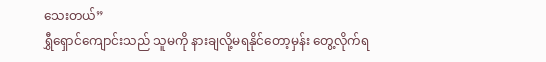သေးတယ်”
ရွှီရှောင်ကျောင်းသည် သူမကို နားချလို့မရနိုင်တော့မှန်း တွေ့လိုက်ရ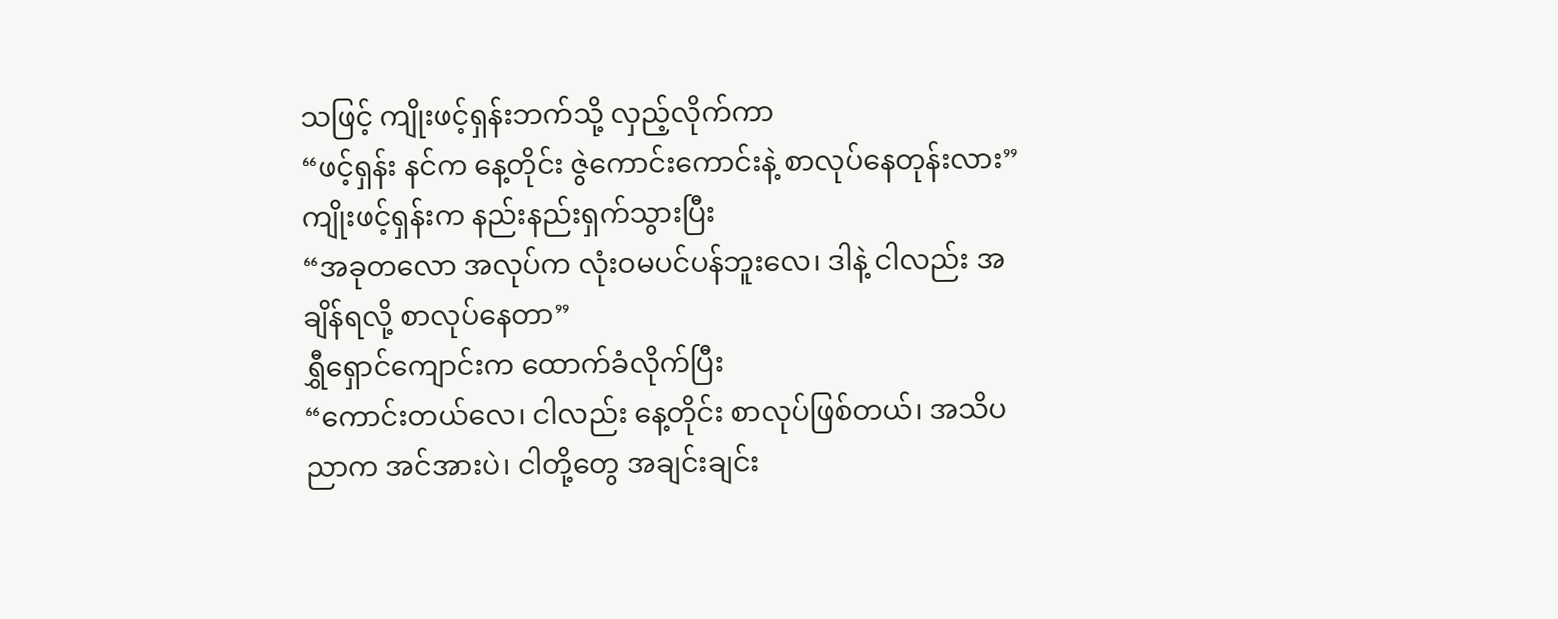သဖြင့် ကျိုးဖင့်ရှန်းဘက်သို့ လှည့်လိုက်ကာ
“ဖင့်ရှန်း နင်က နေ့တိုင်း ဇွဲကောင်းကောင်းနဲ့ စာလုပ်နေတုန်းလား”
ကျိုးဖင့်ရှန်းက နည်းနည်းရှက်သွားပြီး
“အခုတလော အလုပ်က လုံးဝမပင်ပန်ဘူးလေ၊ ဒါနဲ့ ငါလည်း အချိန်ရလို့ စာလုပ်နေတာ”
ရွှီရှောင်ကျောင်းက ထောက်ခံလိုက်ပြီး
“ကောင်းတယ်လေ၊ ငါလည်း နေ့တိုင်း စာလုပ်ဖြစ်တယ်၊ အသိပညာက အင်အားပဲ၊ ငါတို့တွေ အချင်းချင်း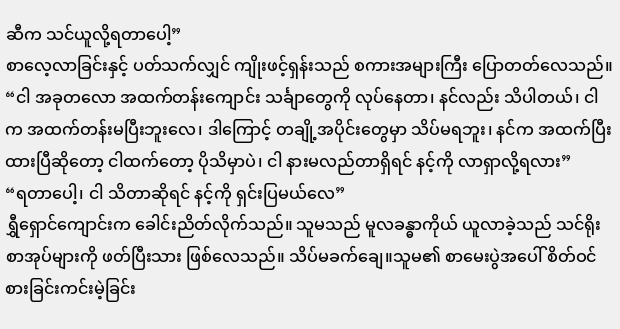ဆီက သင်ယူလို့ရတာပေါ့”
စာလေ့လာခြင်းနှင့် ပတ်သက်လျှင် ကျိုးဖင့်ရှန်းသည် စကားအများကြီး ပြောတတ်လေသည်။
“ငါ အခုတလော အထက်တန်းကျောင်း သင်္ချာတွေကို လုပ်နေတာ၊ နင်လည်း သိပါတယ်၊ ငါက အထက်တန်းမပြီးဘူးလေ၊ ဒါကြောင့် တချို့အပိုင်းတွေမှာ သိပ်မရဘူး၊ နင်က အထက်ပြီးထားပြီဆိုတော့ ငါထက်တော့ ပိုသိမှာပဲ၊ ငါ နားမလည်တာရှိရင် နင့်ကို လာရှာလို့ရလား”
“ရတာပေါ့၊ ငါ သိတာဆိုရင် နင့်ကို ရှင်းပြမယ်လေ”
ရွှီရှောင်ကျောင်းက ခေါင်းညိတ်လိုက်သည်။ သူမသည် မူလခန္ဓာကိုယ် ယူလာခဲ့သည် သင်ရိုးစာအုပ်များကို ဖတ်ပြီးသား ဖြစ်လေသည်။ သိပ်မခက်ချေ။သူမ၏ စာမေးပွဲအပေါ် စိတ်ဝင်စားခြင်းကင်းမဲ့ခြင်း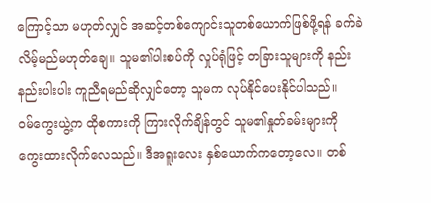ကြောင့်သာ မဟုတ်လျှင် အဆင့်တစ်ကျောင်းသူတစ်ယောက်ဖြစ်ဖို့ရန် ခက်ခဲလိမ့်မည်မဟုတ်ချေ။ သူမ၏ပါးစပ်ကို လှုပ်ရုံဖြင့် တခြားသူများကို နည်းနည်းပါးပါး ကူညီရမည်ဆိုလျှင်တော့ သူမက လုပ်နိုင်ပေးနိုင်ပါသည်။
ဝမ်ကွေးယွဲ့က ထိုစကားကို ကြားလိုက်ချိန်တွင် သူမ၏နှုတ်ခမ်းများကို ကွေးထားလိုက်လေသည်။ ဒီအရူးလေး နှစ်ယောက်ကတော့လေ။ တစ်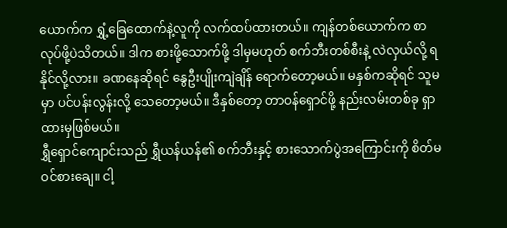ယောက်က ရွှံ့ခြေထောက်နဲ့လူကို လက်ထပ်ထားတယ်။ ကျန်တစ်ယောက်က စာလုပ်ဖို့ပဲသိတယ်။ ဒါက စားဖို့သောက်ဖို့ ဒါမှမဟုတ် စက်ဘီးတစ်စီးနဲ့ လဲလှယ်လို့ ရနိုင်လို့လား။ ခဏနေဆိုရင် နွေဦးပျိုးကျဲချိန် ရောက်တော့မယ်။ မနှစ်ကဆိုရင် သူမမှာ ပင်ပန်းလွန်းလို့ သေတော့မယ်။ ဒီနှစ်တော့ တာဝန်ရှောင်ဖို့ နည်းလမ်းတစ်ခု ရှာထားမှဖြစ်မယ်။
ရွှီရှောင်ကျောင်းသည် ရွှီယန်ယန်၏ စက်ဘီးနှင့် စားသောက်ပွဲအကြောင်းကို စိတ်မဝင်စားချေ။ ငါ့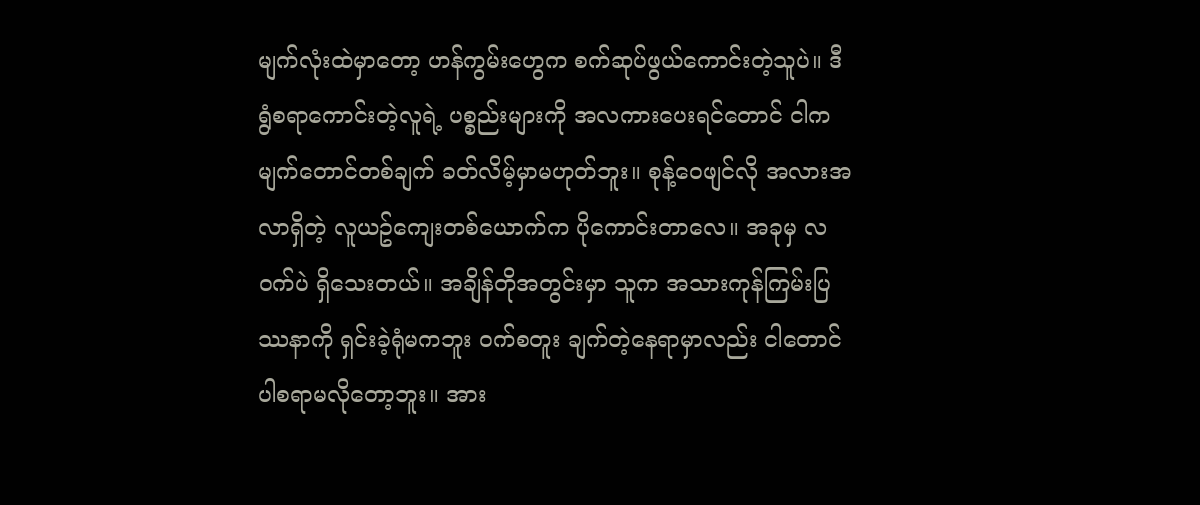မျက်လုံးထဲမှာတော့ ဟန်ကွမ်းဟွေက စက်ဆုပ်ဖွယ်ကောင်းတဲ့သူပဲ။ ဒီရွံစရာကောင်းတဲ့လူရဲ့ ပစ္စည်းများကို အလကားပေးရင်တောင် ငါက မျက်တောင်တစ်ချက် ခတ်လိမ့်မှာမဟုတ်ဘူး။ စုန့်ဝေဖျင်လို အလားအလာရှိတဲ့ လူယဥ်ကျေးတစ်ယောက်က ပိုကောင်းတာလေ။ အခုမှ လဝက်ပဲ ရှိသေးတယ်။ အချိန်တိုအတွင်းမှာ သူက အသားကုန်ကြမ်းပြဿနာကို ရှင်းခဲ့ရုံမကဘူး ဝက်စတူး ချက်တဲ့နေရာမှာလည်း ငါတောင် ပါစရာမလိုတော့ဘူး။ အား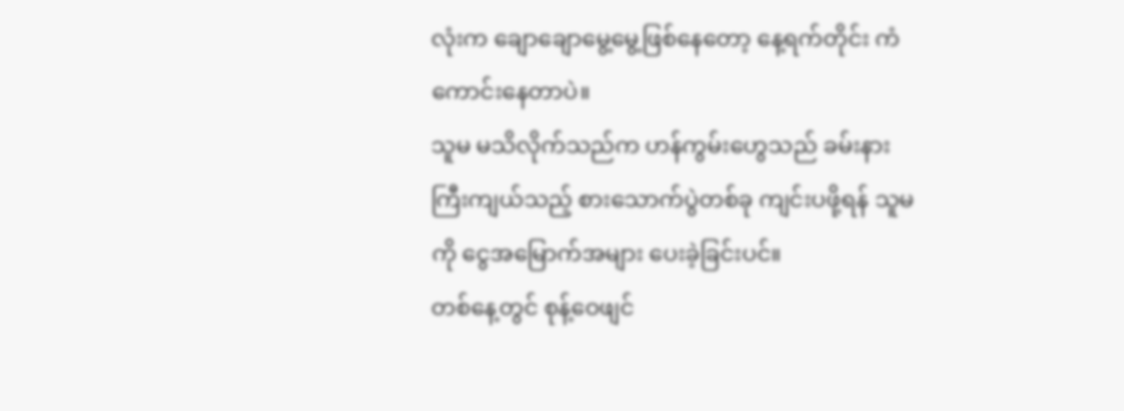လုံးက ချောချောမွေ့မွေ့ဖြစ်နေတော့ နေ့ရက်တိုင်း ကံကောင်းနေတာပဲ။
သူမ မသိလိုက်သည်က ဟန်ကွမ်းဟွေသည် ခမ်းနားကြီးကျယ်သည့် စားသောက်ပွဲတစ်ခု ကျင်းပဖို့ရန် သူမကို ငွေအမြောက်အများ ပေးခဲ့ခြင်းပင်။
တစ်နေ့တွင် စုန့်ဝေဖျင်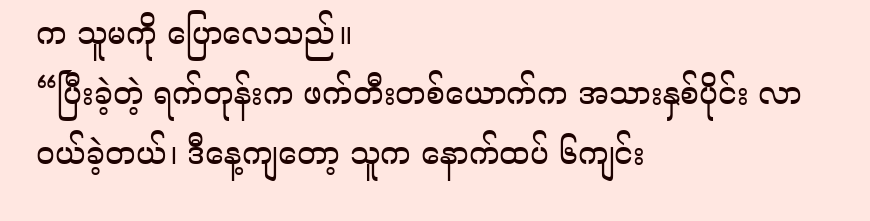က သူမကို ပြောလေသည်။
“ပြီးခဲ့တဲ့ ရက်တုန်းက ဖက်တီးတစ်ယောက်က အသားနှစ်ပိုင်း လာဝယ်ခဲ့တယ်၊ ဒီနေ့ကျတော့ သူက နောက်ထပ် ၆ကျင်း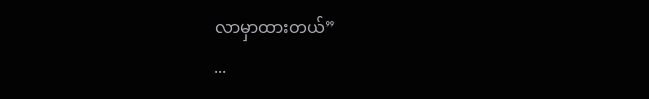လာမှာထားတယ်”
...